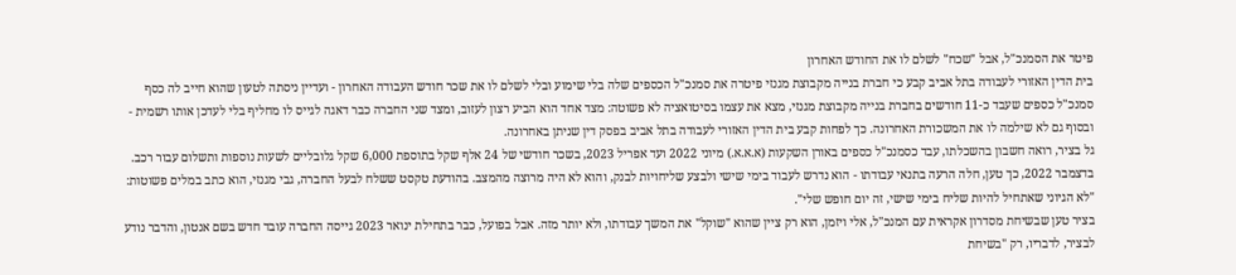פיטר את הסמנכ"ל, אבל "שכח" לשלם לו את החודש האחרון
בית הדין האזורי לעבודה בתל אביב קבע כי חברת בנייה מקבוצת מגנזי פיטרה את סמנכ"ל הכספים שלה בלי שימוע ובלי לשלם לו את שכר חודש העבודה האחרון - ועדיין ניסתה לטעון שהוא חייב לה כסף
סמנכ"ל כספים שעבד כ-11 חודשים בחברת בנייה מקבוצת מגנזי, מצא את עצמו בסיטואציה לא פשוטה: מצד אחד הוא הביע רצון לעזוב, ומצד שני החברה כבר דאגה לגייס לו מחליף בלי לעדכן אותו רשמית - ובסוף גם לא שילמה לו את המשכורת האחרונה. כך לפחות קבע בית הדין האזורי לעבודה בתל אביב בפסק דין שניתן באחרונה.
גל בציר, רואה חשבון בהשכלתו, עבד כסמנכ"ל כספים באורן השקעות (א.א.א.) מיוני 2022 ועד אפריל 2023, בשכר חודשי של 24 אלף שקל בתוספת 6,000 שקל גלובליים לשעות נוספות ותשלום עבור רכב. בדצמבר 2022, כך טען, חלה הרעה בתנאי עבודתו - הוא נדרש לעבוד בימי שישי ולבצע שליחויות לבנק, והוא לא היה מרוצה מהמצב. בהודעת טקסט ששלח לבעל החברה, גבי מגנזי, הוא כתב במלים פשוטות: "לא הגיוני שאתחיל להיות שליח בימי שישי, זה יום חופש שלי".
בציר טען שבשיחת מסדרון אקראית עם המנכ"ל, אלי ויזמן, הוא רק ציין שהוא "שוקל" את המשך עבודתו, ולא יותר מזה. אבל בפועל, כבר בתחילת ינואר 2023 גייסה החברה עובד חדש בשם אנטון, והדבר נודע לבציר, לדבריו, רק "בשיחת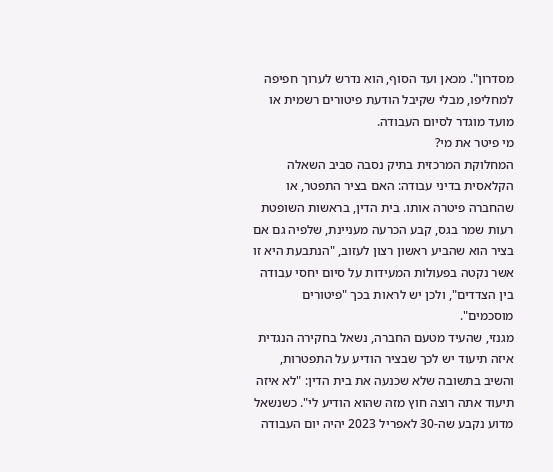מסדרון". מכאן ועד הסוף, הוא נדרש לערוך חפיפה למחליפו, מבלי שקיבל הודעת פיטורים רשמית או מועד מוגדר לסיום העבודה.
מי פיטר את מי?
המחלוקת המרכזית בתיק נסבה סביב השאלה הקלאסית בדיני עבודה: האם בציר התפטר, או שהחברה פיטרה אותו. בית הדין, בראשות השופטת רעות שמר בגס, קבע הכרעה מעניינת, שלפיה גם אם בציר הוא שהביע ראשון רצון לעזוב, "הנתבעת היא זו אשר נקטה בפעולות המעידות על סיום יחסי עבודה בין הצדדים", ולכן יש לראות בכך "פיטורים מוסכמים".
מגנזי, שהעיד מטעם החברה, נשאל בחקירה הנגדית איזה תיעוד יש לכך שבציר הודיע על התפטרות, והשיב בתשובה שלא שכנעה את בית הדין: "לא איזה תיעוד אתה רוצה חוץ מזה שהוא הודיע לי". כשנשאל מדוע נקבע שה-30 לאפריל 2023 יהיה יום העבודה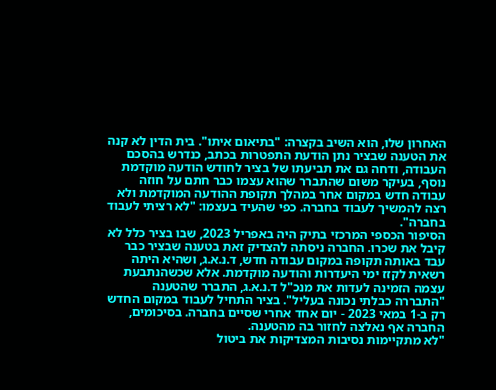האחרון שלו, הוא השיב בקצרה: "בתיאום איתו". בית הדין לא קנה את הטענה שבציר נתן הודעת התפטרות בכתב, כנדרש בהסכם העבודה, ודחה גם את תביעתו של בציר לחודש הודעה מוקדמת נוסף, בעיקר משום שהתברר שהוא עצמו כבר חתם על חוזה עבודה חדש במקום אחר במהלך תקופת ההודעה המוקדמת ולא רצה להמשיך לעבוד בחברה. כפי שהעיד בעצמו: "לא רציתי לעבוד בחברה".
הסיפור הכספי המרכזי בתיק היה באפריל 2023, שבו בציר כלל לא קיבל את שכרו. החברה ניסתה להצדיק זאת בטענה שבציר כבר עבד באותה תקופה במקום עבודה חדש, ד.נ.א.ג, ושהיא היתה רשאית לקזז ימי היעדרות והודעה מוקדמת. אלא שכשהנתבעת עצמה הזמינה לעדות את מנכ"ל ד.נ.א.ג, התברר שהטענה "התבררה כבלתי נכונה בעליל". בציר התחיל לעבוד במקום החדש רק ב-1 במאי 2023 - יום אחד אחרי שסיים בחברה. בסיכומים, החברה אף נאלצה לחזור בה מהטענה.
"לא מתקיימות נסיבות המצדיקות את ביטול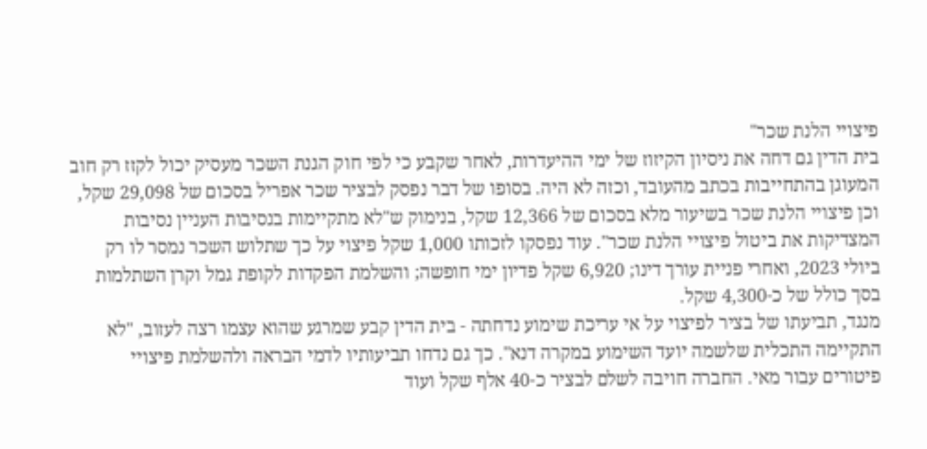פיצויי הלנת שכר"
בית הדין גם דחה את ניסיון הקיזוז של ימי ההיעדרות, לאחר שקבע כי לפי חוק הגנת השכר מעסיק יכול לקזז רק חוב המעוגן בהתחייבות בכתב מהעובד, וכזה לא היה. בסופו של דבר נפסק לבציר שכר אפריל בסכום של 29,098 שקל, וכן פיצויי הלנת שכר בשיעור מלא בסכום של 12,366 שקל, בנימוק ש"לא מתקיימות בנסיבות העניין נסיבות המצדיקות את ביטול פיצויי הלנת שכר". עוד נפסקו לזכותו 1,000 שקל פיצוי על כך שתלוש השכר נמסר לו רק ביולי 2023, ואחרי פניית עורך דינו; 6,920 שקל פדיון ימי חופשה; והשלמת הפקדות לקופת גמל וקרן השתלמות בסך כולל של כ-4,300 שקל.
מנגד, תביעתו של בציר לפיצוי על אי עריכת שימוע נדחתה - בית הדין קבע שמרגע שהוא עצמו רצה לעזוב, "לא התקיימה התכלית שלשמה יועד השימוע במקרה דנא". כך גם נדחו תביעותיו לדמי הבראה ולהשלמת פיצויי פיטורים עבור מאי. החברה חויבה לשלם לבציר כ-40 אלף שקל ועוד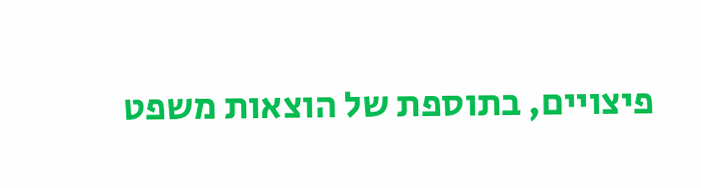פיצויים, בתוספת של הוצאות משפט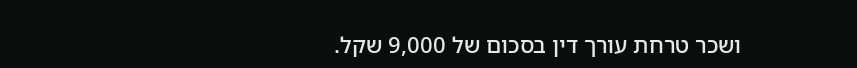ושכר טרחת עורך דין בסכום של 9,000 שקל.